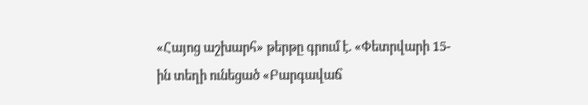«Հայոց աշխարհ» թերթը գրում է. «Փետրվարի 15-ին տեղի ունեցած «Բարգավաճ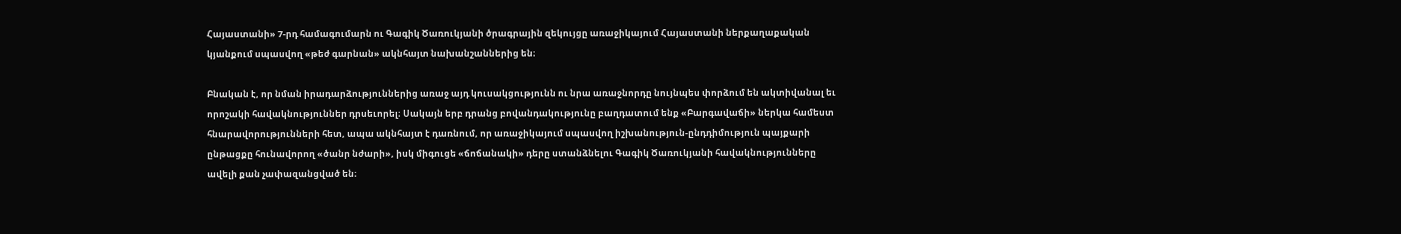Հայաստանի» 7-րդ համագումարն ու Գագիկ Ծառուկյանի ծրագրային զեկույցը առաջիկայում Հայաստանի ներքաղաքական կյանքում սպասվող «թեժ գարնան» ակնհայտ նախանշաններից են։

Բնական է, որ նման իրադարձություններից առաջ այդ կուսակցությունն ու նրա առաջնորդը նույնպես փորձում են ակտիվանալ եւ որոշակի հավակնություններ դրսեւորել։ Սակայն երբ դրանց բովանդակությունը բաղդատում ենք «Բարգավաճի» ներկա համեստ հնարավորությունների հետ, ապա ակնհայտ է դառնում, որ առաջիկայում սպասվող իշխանություն-ընդդիմություն պայքարի ընթացքը հունավորող «ծանր նժարի», իսկ միգուցե «ճոճանակի» դերը ստանձնելու Գագիկ Ծառուկյանի հավակնությունները ավելի քան չափազանցված են։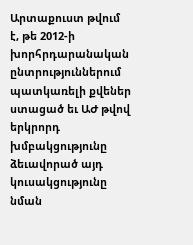Արտաքուստ թվում է, թե 2012-ի խորհրդարանական ընտրություններում պատկառելի քվեներ ստացած եւ ԱԺ թվով երկրորդ խմբակցությունը ձեւավորած այդ կուսակցությունը նման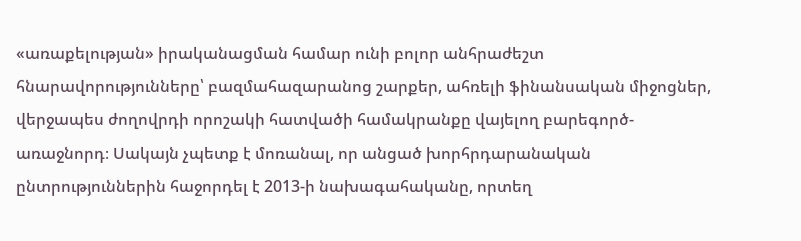«առաքելության» իրականացման համար ունի բոլոր անհրաժեշտ հնարավորությունները՝ բազմահազարանոց շարքեր, ահռելի ֆինանսական միջոցներ, վերջապես ժողովրդի որոշակի հատվածի համակրանքը վայելող բարեգործ-առաջնորդ։ Սակայն չպետք է մոռանալ, որ անցած խորհրդարանական ընտրություններին հաջորդել է 2013-ի նախագահականը, որտեղ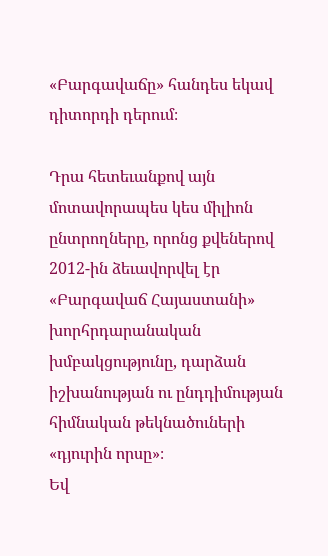«Բարգավաճը» հանդես եկավ դիտորդի դերում։

Դրա հետեւանքով այն մոտավորապես կես միլիոն ընտրողները, որոնց քվեներով 2012-ին ձեւավորվել էր «Բարգավաճ Հայաստանի» խորհրդարանական խմբակցությունը, դարձան իշխանության ու ընդդիմության հիմնական թեկնածուների «դյուրին որսը»։
Եվ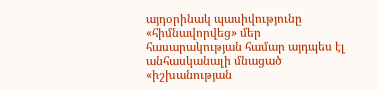այդօրինակ պասիվությունը «հիմնավորվեց» մեր հասարակության համար այդպես էլ անհասկանալի մնացած «իշխանության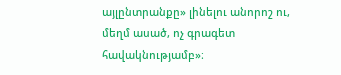այլընտրանքը» լինելու անորոշ ու, մեղմ ասած, ոչ գրագետ հավակնությամբ»։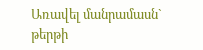Առավել մանրամասն` թերթի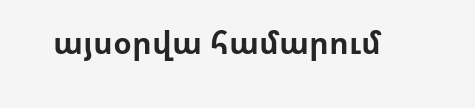այսօրվա համարում